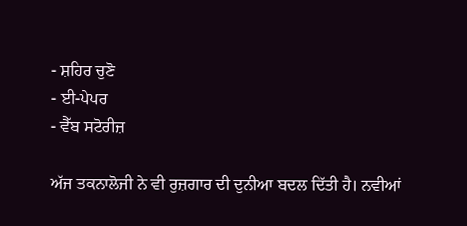- ਸ਼ਹਿਰ ਚੁਣੋ
- ਈ-ਪੇਪਰ
- ਵੈੱਬ ਸਟੋਰੀਜ਼

ਅੱਜ ਤਕਨਾਲੋਜੀ ਨੇ ਵੀ ਰੁਜ਼ਗਾਰ ਦੀ ਦੁਨੀਆ ਬਦਲ ਦਿੱਤੀ ਹੈ। ਨਵੀਆਂ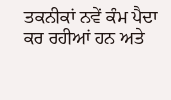ਤਕਨੀਕਾਂ ਨਵੇਂ ਕੰਮ ਪੈਦਾ ਕਰ ਰਹੀਆਂ ਹਨ ਅਤੇ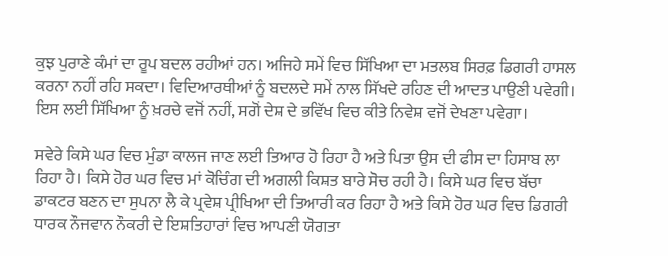ਕੁਝ ਪੁਰਾਣੇ ਕੰਮਾਂ ਦਾ ਰੂਪ ਬਦਲ ਰਹੀਆਂ ਹਨ। ਅਜਿਹੇ ਸਮੇਂ ਵਿਚ ਸਿੱਖਿਆ ਦਾ ਮਤਲਬ ਸਿਰਫ਼ ਡਿਗਰੀ ਹਾਸਲ ਕਰਨਾ ਨਹੀਂ ਰਹਿ ਸਕਦਾ। ਵਿਦਿਆਰਥੀਆਂ ਨੂੰ ਬਦਲਦੇ ਸਮੇਂ ਨਾਲ ਸਿੱਖਦੇ ਰਹਿਣ ਦੀ ਆਦਤ ਪਾਉਣੀ ਪਵੇਗੀ। ਇਸ ਲਈ ਸਿੱਖਿਆ ਨੂੰ ਖ਼ਰਚੇ ਵਜੋਂ ਨਹੀਂ, ਸਗੋਂ ਦੇਸ਼ ਦੇ ਭਵਿੱਖ ਵਿਚ ਕੀਤੇ ਨਿਵੇਸ਼ ਵਜੋਂ ਦੇਖਣਾ ਪਵੇਗਾ।

ਸਵੇਰੇ ਕਿਸੇ ਘਰ ਵਿਚ ਮੁੰਡਾ ਕਾਲਜ ਜਾਣ ਲਈ ਤਿਆਰ ਹੋ ਰਿਹਾ ਹੈ ਅਤੇ ਪਿਤਾ ਉਸ ਦੀ ਫੀਸ ਦਾ ਹਿਸਾਬ ਲਾ ਰਿਹਾ ਹੈ। ਕਿਸੇ ਹੋਰ ਘਰ ਵਿਚ ਮਾਂ ਕੋਚਿੰਗ ਦੀ ਅਗਲੀ ਕਿਸ਼ਤ ਬਾਰੇ ਸੋਚ ਰਹੀ ਹੈ। ਕਿਸੇ ਘਰ ਵਿਚ ਬੱਚਾ ਡਾਕਟਰ ਬਣਨ ਦਾ ਸੁਪਨਾ ਲੈ ਕੇ ਪ੍ਰਵੇਸ਼ ਪ੍ਰੀਖਿਆ ਦੀ ਤਿਆਰੀ ਕਰ ਰਿਹਾ ਹੈ ਅਤੇ ਕਿਸੇ ਹੋਰ ਘਰ ਵਿਚ ਡਿਗਰੀ ਧਾਰਕ ਨੌਜਵਾਨ ਨੌਕਰੀ ਦੇ ਇਸ਼ਤਿਹਾਰਾਂ ਵਿਚ ਆਪਣੀ ਯੋਗਤਾ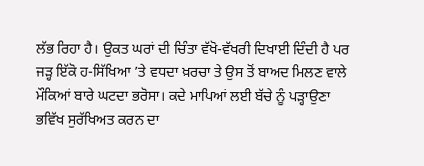ਲੱਭ ਰਿਹਾ ਹੈ। ਉਕਤ ਘਰਾਂ ਦੀ ਚਿੰਤਾ ਵੱਖੋ-ਵੱਖਰੀ ਦਿਖਾਈ ਦਿੰਦੀ ਹੈ ਪਰ ਜੜ੍ਹ ਇੱਕੋ ਹ-ਸਿੱਖਿਆ ’ਤੇ ਵਧਦਾ ਖ਼ਰਚਾ ਤੇ ਉਸ ਤੋਂ ਬਾਅਦ ਮਿਲਣ ਵਾਲੇ ਮੌਕਿਆਂ ਬਾਰੇ ਘਟਦਾ ਭਰੋਸਾ। ਕਦੇ ਮਾਪਿਆਂ ਲਈ ਬੱਚੇ ਨੂੰ ਪੜ੍ਹਾਉਣਾ ਭਵਿੱਖ ਸੁਰੱਖਿਅਤ ਕਰਨ ਦਾ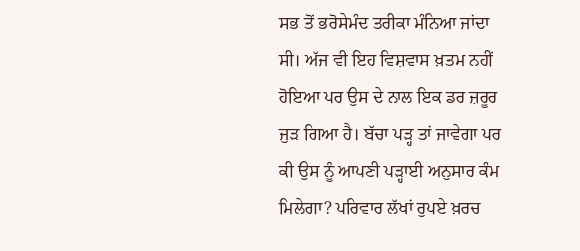ਸਭ ਤੋਂ ਭਰੋਸੇਮੰਦ ਤਰੀਕਾ ਮੰਨਿਆ ਜਾਂਦਾ ਸੀ। ਅੱਜ ਵੀ ਇਹ ਵਿਸ਼ਵਾਸ ਖ਼ਤਮ ਨਹੀਂ ਹੋਇਆ ਪਰ ਉਸ ਦੇ ਨਾਲ ਇਕ ਡਰ ਜ਼ਰੂਰ ਜੁੜ ਗਿਆ ਹੈ। ਬੱਚਾ ਪੜ੍ਹ ਤਾਂ ਜਾਵੇਗਾ ਪਰ ਕੀ ਉਸ ਨੂੰ ਆਪਣੀ ਪੜ੍ਹਾਈ ਅਨੁਸਾਰ ਕੰਮ ਮਿਲੇਗਾ? ਪਰਿਵਾਰ ਲੱਖਾਂ ਰੁਪਏ ਖ਼ਰਚ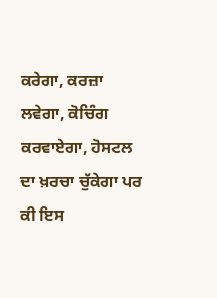ਕਰੇਗਾ, ਕਰਜ਼ਾ ਲਵੇਗਾ, ਕੋਚਿੰਗ ਕਰਵਾਏਗਾ, ਹੋਸਟਲ ਦਾ ਖ਼ਰਚਾ ਚੁੱਕੇਗਾ ਪਰ ਕੀ ਇਸ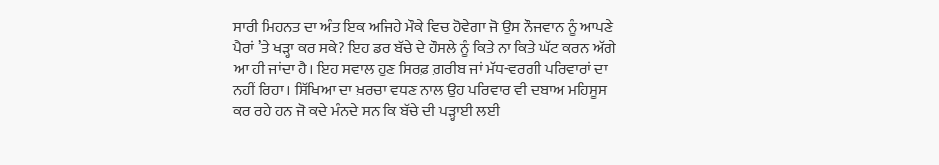ਸਾਰੀ ਮਿਹਨਤ ਦਾ ਅੰਤ ਇਕ ਅਜਿਹੇ ਮੌਕੇ ਵਿਚ ਹੋਵੇਗਾ ਜੋ ਉਸ ਨੌਜਵਾਨ ਨੂੰ ਆਪਣੇ ਪੈਰਾਂ ’ਤੇ ਖੜ੍ਹਾ ਕਰ ਸਕੇ? ਇਹ ਡਰ ਬੱਚੇ ਦੇ ਹੌਸਲੇ ਨੂੰ ਕਿਤੇ ਨਾ ਕਿਤੇ ਘੱਟ ਕਰਨ ਅੱਗੇ ਆ ਹੀ ਜਾਂਦਾ ਹੈ। ਇਹ ਸਵਾਲ ਹੁਣ ਸਿਰਫ਼ ਗ਼ਰੀਬ ਜਾਂ ਮੱਧ-ਵਰਗੀ ਪਰਿਵਾਰਾਂ ਦਾ ਨਹੀਂ ਰਿਹਾ। ਸਿੱਖਿਆ ਦਾ ਖ਼ਰਚਾ ਵਧਣ ਨਾਲ ਉਹ ਪਰਿਵਾਰ ਵੀ ਦਬਾਅ ਮਹਿਸੂਸ ਕਰ ਰਹੇ ਹਨ ਜੋ ਕਦੇ ਮੰਨਦੇ ਸਨ ਕਿ ਬੱਚੇ ਦੀ ਪੜ੍ਹਾਈ ਲਈ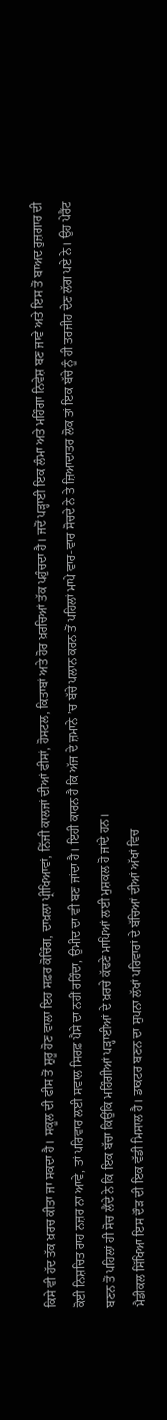ਕਿਸੇ ਵੀ ਹੱਦ ਤੱਕ ਖ਼ਰਚ ਕੀਤਾ ਜਾ ਸਕਦਾ ਹੈ। ਸਕੂਲ ਦੀ ਫੀਸ ਤੋਂ ਸ਼ੁਰੂ ਹੋਣ ਵਾਲਾ ਇਹ ਸਫ਼ਰ ਕੋਚਿੰਗ, ਦਾਖ਼ਲਾ ਪ੍ਰੀਖਿਆਵਾਂ, ਨਿੱਜੀ ਕਾਲਜਾਂ ਦੀਆਂ ਫੀਸਾਂ, ਹੋਸਟਲ, ਕਿਤਾਬਾਂ ਅਤੇ ਹੋਰ ਖ਼ਰਚਿਆਂ ਤੱਕ ਪਹੁੰਚਦਾ ਹੈ। ਜਦੋਂ ਪੜ੍ਹਾਈ ਇਕ ਲੰਮਾ ਅਤੇ ਮਹਿੰਗਾ ਨਿਵੇਸ਼ ਬਣ ਜਾਵੇ ਅਤੇ ਇਸ ਤੋਂ ਬਾਅਦ ਰੁਜ਼ਗਾਰ ਦੀ ਕੋਈ ਨਿਸ਼ਚਿਤ ਰਾਹ ਨਜ਼ਰ ਨਾ ਆਵੇ, ਤਾਂ ਪਰਿਵਾਰ ਲਈ ਸਵਾਲ ਸਿਰਫ਼ ਪੈਸੇ ਦਾ ਨਹੀਂ ਰਹਿੰਦਾ, ਉਮੀਦ ਦਾ ਵੀ ਬਣ ਜਾਂਦਾ ਹੈ। ਇਹੀ ਕਾਰਨ ਹੈ ਕਿ ਅੱਜ ਦੇ ਜ਼ਮਾਨੇ ’ਚ ਬੱਚੇ ਪਲਾਨ ਕਰਨ ਤੋਂ ਪਹਿਲਾਂ ਮਾਪੇ ਵਾਰ-ਵਾਰ ਸੋਚਦੇ ਨੇ ਤੇ ਜ਼ਿਆਦਾਤਰ ਲੋਕ ਤਾਂ ਇਕ ਬੱਚੇ ਨੂੰ ਹੀ ਤਰਜੀਹ ਦੇਣ ਲੱਗ ਪਏ ਨੇ। ਉਹ ਪੇਰੈਂਟ ਬਣਨ ਤੋਂ ਪਹਿਲਾਂ ਹੀ ਸੋਚ ਲੈਂਦੇ ਨੇ ਕਿ ਇਕ ਬੱਚਾ ਕਿਉਂਕਿ ਮਹਿੰਗੀਆਂ ਪੜ੍ਹਾਈਆਂ ਦੇ ਖ਼ਰਚੇ ਕੱਢਣੇ ਮਾਪਿਆਂ ਲਈ ਮੁਸ਼ਕਲ ਹੋ ਜਾਂਦੇ ਹਨ।
ਮੈਡੀਕਲ ਸਿੱਖਿਆ ਇਸ ਦੌੜ ਦੀ ਇਕ ਵੱਡੀ ਮਿਸਾਲ ਹੈ। ਡਾਕਟਰ ਬਣਨ ਦਾ ਸੁਪਨਾ ਲੱਖਾਂ ਪਰਿਵਾਰਾਂ ਦੇ ਬੱਚਿਆਂ ਦੀਆਂ ਅੱਖਾਂ ਵਿਚ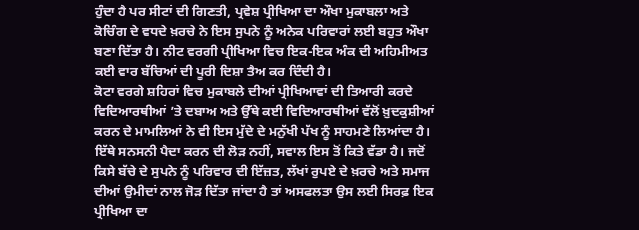ਹੁੰਦਾ ਹੈ ਪਰ ਸੀਟਾਂ ਦੀ ਗਿਣਤੀ, ਪ੍ਰਵੇਸ਼ ਪ੍ਰੀਖਿਆ ਦਾ ਔਖਾ ਮੁਕਾਬਲਾ ਅਤੇ ਕੋਚਿੰਗ ਦੇ ਵਧਦੇ ਖ਼ਰਚੇ ਨੇ ਇਸ ਸੁਪਨੇ ਨੂੰ ਅਨੇਕ ਪਰਿਵਾਰਾਂ ਲਈ ਬਹੁਤ ਔਖਾ ਬਣਾ ਦਿੱਤਾ ਹੈ। ਨੀਟ ਵਰਗੀ ਪ੍ਰੀਖਿਆ ਵਿਚ ਇਕ-ਇਕ ਅੰਕ ਦੀ ਅਹਿਮੀਅਤ ਕਈ ਵਾਰ ਬੱਚਿਆਂ ਦੀ ਪੂਰੀ ਦਿਸ਼ਾ ਤੈਅ ਕਰ ਦਿੰਦੀ ਹੈ।
ਕੋਟਾ ਵਰਗੇ ਸ਼ਹਿਰਾਂ ਵਿਚ ਮੁਕਾਬਲੇ ਦੀਆਂ ਪ੍ਰੀਖਿਆਵਾਂ ਦੀ ਤਿਆਰੀ ਕਰਦੇ ਵਿਦਿਆਰਥੀਆਂ ’ਤੇ ਦਬਾਅ ਅਤੇ ਉੱਥੇ ਕਈ ਵਿਦਿਆਰਥੀਆਂ ਵੱਲੋਂ ਖ਼ੁਦਕੁਸ਼ੀਆਂ ਕਰਨ ਦੇ ਮਾਮਲਿਆਂ ਨੇ ਵੀ ਇਸ ਮੁੱਦੇ ਦੇ ਮਨੁੱਖੀ ਪੱਖ ਨੂੰ ਸਾਹਮਣੇ ਲਿਆਂਦਾ ਹੈ। ਇੱਥੇ ਸਨਸਨੀ ਪੈਦਾ ਕਰਨ ਦੀ ਲੋੜ ਨਹੀਂ, ਸਵਾਲ ਇਸ ਤੋਂ ਕਿਤੇ ਵੱਡਾ ਹੈ। ਜਦੋਂ ਕਿਸੇ ਬੱਚੇ ਦੇ ਸੁਪਨੇ ਨੂੰ ਪਰਿਵਾਰ ਦੀ ਇੱਜ਼ਤ, ਲੱਖਾਂ ਰੁਪਏ ਦੇ ਖ਼ਰਚੇ ਅਤੇ ਸਮਾਜ ਦੀਆਂ ਉਮੀਦਾਂ ਨਾਲ ਜੋੜ ਦਿੱਤਾ ਜਾਂਦਾ ਹੈ ਤਾਂ ਅਸਫਲਤਾ ਉਸ ਲਈ ਸਿਰਫ਼ ਇਕ ਪ੍ਰੀਖਿਆ ਦਾ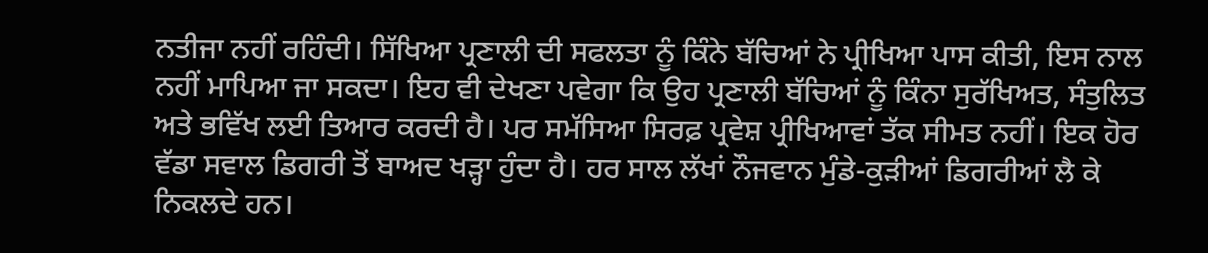ਨਤੀਜਾ ਨਹੀਂ ਰਹਿੰਦੀ। ਸਿੱਖਿਆ ਪ੍ਰਣਾਲੀ ਦੀ ਸਫਲਤਾ ਨੂੰ ਕਿੰਨੇ ਬੱਚਿਆਂ ਨੇ ਪ੍ਰੀਖਿਆ ਪਾਸ ਕੀਤੀ, ਇਸ ਨਾਲ ਨਹੀਂ ਮਾਪਿਆ ਜਾ ਸਕਦਾ। ਇਹ ਵੀ ਦੇਖਣਾ ਪਵੇਗਾ ਕਿ ਉਹ ਪ੍ਰਣਾਲੀ ਬੱਚਿਆਂ ਨੂੰ ਕਿੰਨਾ ਸੁਰੱਖਿਅਤ, ਸੰਤੁਲਿਤ ਅਤੇ ਭਵਿੱਖ ਲਈ ਤਿਆਰ ਕਰਦੀ ਹੈ। ਪਰ ਸਮੱਸਿਆ ਸਿਰਫ਼ ਪ੍ਰਵੇਸ਼ ਪ੍ਰੀਖਿਆਵਾਂ ਤੱਕ ਸੀਮਤ ਨਹੀਂ। ਇਕ ਹੋਰ ਵੱਡਾ ਸਵਾਲ ਡਿਗਰੀ ਤੋਂ ਬਾਅਦ ਖੜ੍ਹਾ ਹੁੰਦਾ ਹੈ। ਹਰ ਸਾਲ ਲੱਖਾਂ ਨੌਜਵਾਨ ਮੁੰਡੇ-ਕੁੜੀਆਂ ਡਿਗਰੀਆਂ ਲੈ ਕੇ ਨਿਕਲਦੇ ਹਨ।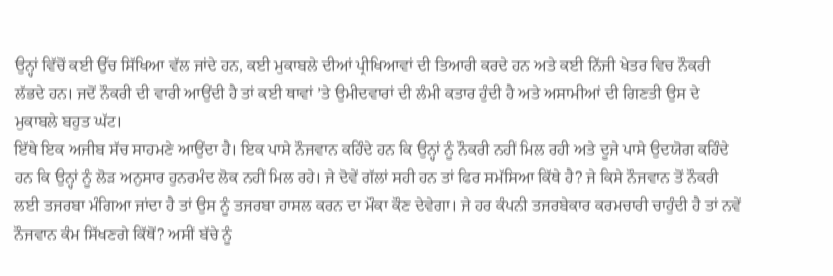ਉਨ੍ਹਾਂ ਵਿੱਚੋਂ ਕਈ ਉੱਚ ਸਿੱਖਿਆ ਵੱਲ ਜਾਂਦੇ ਹਨ, ਕਈ ਮੁਕਾਬਲੇ ਦੀਆਂ ਪ੍ਰੀਖਿਆਵਾਂ ਦੀ ਤਿਆਰੀ ਕਰਦੇ ਹਨ ਅਤੇ ਕਈ ਨਿੱਜੀ ਖੇਤਰ ਵਿਚ ਨੌਕਰੀ ਲੱਭਦੇ ਹਨ। ਜਦੋਂ ਨੌਕਰੀ ਦੀ ਵਾਰੀ ਆਉਂਦੀ ਹੈ ਤਾਂ ਕਈ ਥਾਵਾਂ ’ਤੇ ਉਮੀਦਵਾਰਾਂ ਦੀ ਲੰਮੀ ਕਤਾਰ ਹੁੰਦੀ ਹੈ ਅਤੇ ਅਸਾਮੀਆਂ ਦੀ ਗਿਣਤੀ ਉਸ ਦੇ ਮੁਕਾਬਲੇ ਬਹੁਤ ਘੱਟ।
ਇੱਥੇ ਇਕ ਅਜੀਬ ਸੱਚ ਸਾਹਮਣੇ ਆਉਂਦਾ ਹੈ। ਇਕ ਪਾਸੇ ਨੌਜਵਾਨ ਕਹਿੰਦੇ ਹਨ ਕਿ ਉਨ੍ਹਾਂ ਨੂੰ ਨੌਕਰੀ ਨਹੀਂ ਮਿਲ ਰਹੀ ਅਤੇ ਦੂਜੇ ਪਾਸੇ ਉਦਯੋਗ ਕਹਿੰਦੇ ਹਨ ਕਿ ਉਨ੍ਹਾਂ ਨੂੰ ਲੋੜ ਅਨੁਸਾਰ ਹੁਨਰਮੰਦ ਲੋਕ ਨਹੀਂ ਮਿਲ ਰਹੇ। ਜੇ ਦੋਵੇਂ ਗੱਲਾਂ ਸਹੀ ਹਨ ਤਾਂ ਫਿਰ ਸਮੱਸਿਆ ਕਿੱਥੇ ਹੈ? ਜੇ ਕਿਸੇ ਨੌਜਵਾਨ ਤੋਂ ਨੌਕਰੀ ਲਈ ਤਜਰਬਾ ਮੰਗਿਆ ਜਾਂਦਾ ਹੈ ਤਾਂ ਉਸ ਨੂੰ ਤਜਰਬਾ ਹਾਸਲ ਕਰਨ ਦਾ ਮੌਕਾ ਕੌਣ ਦੇਵੇਗਾ। ਜੇ ਹਰ ਕੰਪਨੀ ਤਜਰਬੇਕਾਰ ਕਰਮਚਾਰੀ ਚਾਹੁੰਦੀ ਹੈ ਤਾਂ ਨਵੇਂ ਨੌਜਵਾਨ ਕੰਮ ਸਿੱਖਣਗੇ ਕਿੱਥੋਂ? ਅਸੀਂ ਬੱਚੇ ਨੂੰ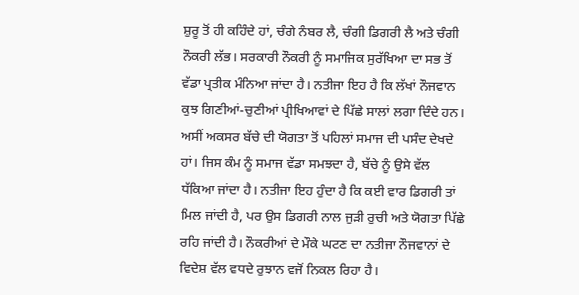ਸ਼ੁਰੂ ਤੋਂ ਹੀ ਕਹਿੰਦੇ ਹਾਂ, ਚੰਗੇ ਨੰਬਰ ਲੈ, ਚੰਗੀ ਡਿਗਰੀ ਲੈ ਅਤੇ ਚੰਗੀ ਨੌਕਰੀ ਲੱਭ। ਸਰਕਾਰੀ ਨੌਕਰੀ ਨੂੰ ਸਮਾਜਿਕ ਸੁਰੱਖਿਆ ਦਾ ਸਭ ਤੋਂ ਵੱਡਾ ਪ੍ਰਤੀਕ ਮੰਨਿਆ ਜਾਂਦਾ ਹੈ। ਨਤੀਜਾ ਇਹ ਹੈ ਕਿ ਲੱਖਾਂ ਨੌਜਵਾਨ ਕੁਝ ਗਿਣੀਆਂ-ਚੁਣੀਆਂ ਪ੍ਰੀਖਿਆਵਾਂ ਦੇ ਪਿੱਛੇ ਸਾਲਾਂ ਲਗਾ ਦਿੰਦੇ ਹਨ। ਅਸੀਂ ਅਕਸਰ ਬੱਚੇ ਦੀ ਯੋਗਤਾ ਤੋਂ ਪਹਿਲਾਂ ਸਮਾਜ ਦੀ ਪਸੰਦ ਦੇਖਦੇ ਹਾਂ। ਜਿਸ ਕੰਮ ਨੂੰ ਸਮਾਜ ਵੱਡਾ ਸਮਝਦਾ ਹੈ, ਬੱਚੇ ਨੂੰ ਉਸੇ ਵੱਲ ਧੱਕਿਆ ਜਾਂਦਾ ਹੈ। ਨਤੀਜਾ ਇਹ ਹੁੰਦਾ ਹੈ ਕਿ ਕਈ ਵਾਰ ਡਿਗਰੀ ਤਾਂ ਮਿਲ ਜਾਂਦੀ ਹੈ, ਪਰ ਉਸ ਡਿਗਰੀ ਨਾਲ ਜੁੜੀ ਰੁਚੀ ਅਤੇ ਯੋਗਤਾ ਪਿੱਛੇ ਰਹਿ ਜਾਂਦੀ ਹੈ। ਨੌਕਰੀਆਂ ਦੇ ਮੌਕੇ ਘਟਣ ਦਾ ਨਤੀਜਾ ਨੌਜਵਾਨਾਂ ਦੇ ਵਿਦੇਸ਼ ਵੱਲ ਵਧਦੇ ਰੁਝਾਨ ਵਜੋਂ ਨਿਕਲ ਰਿਹਾ ਹੈ।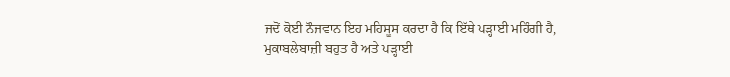ਜਦੋਂ ਕੋਈ ਨੌਜਵਾਨ ਇਹ ਮਹਿਸੂਸ ਕਰਦਾ ਹੈ ਕਿ ਇੱਥੇ ਪੜ੍ਹਾਈ ਮਹਿੰਗੀ ਹੈ, ਮੁਕਾਬਲੇਬਾਜ਼ੀ ਬਹੁਤ ਹੈ ਅਤੇ ਪੜ੍ਹਾਈ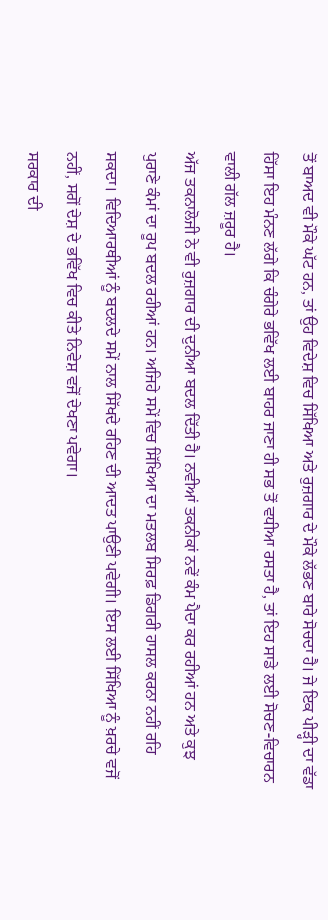ਤੋਂ ਬਾਅਦ ਵੀ ਮੌਕੇ ਘੱਟ ਹਨ, ਤਾਂ ਉਹ ਵਿਦੇਸ਼ ਵਿਚ ਸਿੱਖਿਆ ਅਤੇ ਰੁਜ਼ਗਾਰ ਦੇ ਮੌਕੇ ਲੱਭਣ ਬਾਰੇ ਸੋਚਦਾ ਹੈ। ਜੇ ਇਕ ਪੀੜ੍ਹੀ ਦਾ ਵੱਡਾ ਹਿੱਸਾ ਇਹ ਮੰਨਣ ਲੱਗੇ ਕਿ ਚੰਗੇਰੇ ਭਵਿੱਖ ਲਈ ਬਾਹਰ ਜਾਣਾ ਹੀ ਸਭ ਤੋਂ ਵਧੀਆ ਰਸਤਾ ਹੈ, ਤਾਂ ਇਹ ਸਾਡੇ ਲਈ ਸੋਚਣ-ਵਿਚਾਰਨ ਵਾਲੀ ਗੱਲ ਜ਼ਰੂਰ ਹੈ।
ਅੱਜ ਤਕਨਾਲੋਜੀ ਨੇ ਵੀ ਰੁਜ਼ਗਾਰ ਦੀ ਦੁਨੀਆ ਬਦਲ ਦਿੱਤੀ ਹੈ। ਨਵੀਆਂ ਤਕਨੀਕਾਂ ਨਵੇਂ ਕੰਮ ਪੈਦਾ ਕਰ ਰਹੀਆਂ ਹਨ ਅਤੇ ਕੁਝ ਪੁਰਾਣੇ ਕੰਮਾਂ ਦਾ ਰੂਪ ਬਦਲ ਰਹੀਆਂ ਹਨ। ਅਜਿਹੇ ਸਮੇਂ ਵਿਚ ਸਿੱਖਿਆ ਦਾ ਮਤਲਬ ਸਿਰਫ਼ ਡਿਗਰੀ ਹਾਸਲ ਕਰਨਾ ਨਹੀਂ ਰਹਿ ਸਕਦਾ। ਵਿਦਿਆਰਥੀਆਂ ਨੂੰ ਬਦਲਦੇ ਸਮੇਂ ਨਾਲ ਸਿੱਖਦੇ ਰਹਿਣ ਦੀ ਆਦਤ ਪਾਉਣੀ ਪਵੇਗੀ। ਇਸ ਲਈ ਸਿੱਖਿਆ ਨੂੰ ਖ਼ਰਚੇ ਵਜੋਂ ਨਹੀਂ, ਸਗੋਂ ਦੇਸ਼ ਦੇ ਭਵਿੱਖ ਵਿਚ ਕੀਤੇ ਨਿਵੇਸ਼ ਵਜੋਂ ਦੇਖਣਾ ਪਵੇਗਾ।
ਸਰਕਾਰ ਦੀ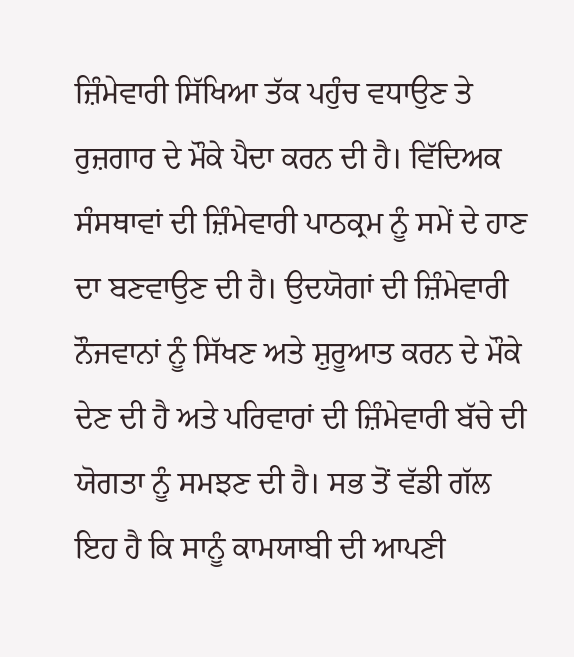ਜ਼ਿੰਮੇਵਾਰੀ ਸਿੱਖਿਆ ਤੱਕ ਪਹੁੰਚ ਵਧਾਉਣ ਤੇ ਰੁਜ਼ਗਾਰ ਦੇ ਮੌਕੇ ਪੈਦਾ ਕਰਨ ਦੀ ਹੈ। ਵਿੱਦਿਅਕ ਸੰਸਥਾਵਾਂ ਦੀ ਜ਼ਿੰਮੇਵਾਰੀ ਪਾਠਕ੍ਰਮ ਨੂੰ ਸਮੇਂ ਦੇ ਹਾਣ ਦਾ ਬਣਵਾਉਣ ਦੀ ਹੈ। ਉਦਯੋਗਾਂ ਦੀ ਜ਼ਿੰਮੇਵਾਰੀ ਨੌਜਵਾਨਾਂ ਨੂੰ ਸਿੱਖਣ ਅਤੇ ਸ਼ੁਰੂਆਤ ਕਰਨ ਦੇ ਮੌਕੇ ਦੇਣ ਦੀ ਹੈ ਅਤੇ ਪਰਿਵਾਰਾਂ ਦੀ ਜ਼ਿੰਮੇਵਾਰੀ ਬੱਚੇ ਦੀ ਯੋਗਤਾ ਨੂੰ ਸਮਝਣ ਦੀ ਹੈ। ਸਭ ਤੋਂ ਵੱਡੀ ਗੱਲ ਇਹ ਹੈ ਕਿ ਸਾਨੂੰ ਕਾਮਯਾਬੀ ਦੀ ਆਪਣੀ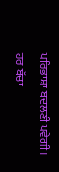ਪਰਿਭਾਸ਼ਾ ਬਦਲਣੀ ਪਵੇਗੀ। ਹਰ ਬੱਚਾ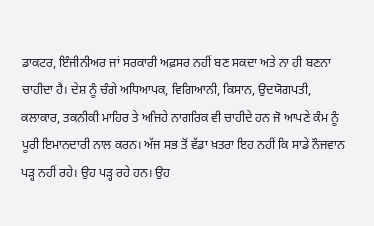ਡਾਕਟਰ, ਇੰਜੀਨੀਅਰ ਜਾਂ ਸਰਕਾਰੀ ਅਫ਼ਸਰ ਨਹੀਂ ਬਣ ਸਕਦਾ ਅਤੇ ਨਾ ਹੀ ਬਣਨਾ ਚਾਹੀਦਾ ਹੈ। ਦੇਸ਼ ਨੂੰ ਚੰਗੇ ਅਧਿਆਪਕ, ਵਿਗਿਆਨੀ, ਕਿਸਾਨ, ਉਦਯੋਗਪਤੀ, ਕਲਾਕਾਰ, ਤਕਨੀਕੀ ਮਾਹਿਰ ਤੇ ਅਜਿਹੇ ਨਾਗਰਿਕ ਵੀ ਚਾਹੀਦੇ ਹਨ ਜੋ ਆਪਣੇ ਕੰਮ ਨੂੰ ਪੂਰੀ ਇਮਾਨਦਾਰੀ ਨਾਲ ਕਰਨ। ਅੱਜ ਸਭ ਤੋਂ ਵੱਡਾ ਖ਼ਤਰਾ ਇਹ ਨਹੀਂ ਕਿ ਸਾਡੇ ਨੌਜਵਾਨ ਪੜ੍ਹ ਨਹੀਂ ਰਹੇ। ਉਹ ਪੜ੍ਹ ਰਹੇ ਹਨ। ਉਹ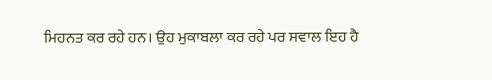ਮਿਹਨਤ ਕਰ ਰਹੇ ਹਨ। ਉਹ ਮੁਕਾਬਲਾ ਕਰ ਰਹੇ ਪਰ ਸਵਾਲ ਇਹ ਹੈ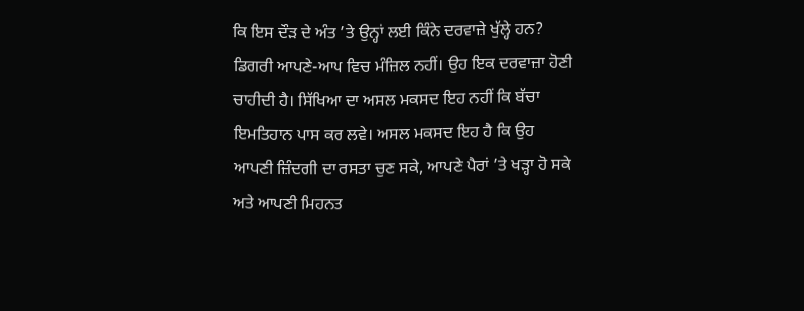ਕਿ ਇਸ ਦੌੜ ਦੇ ਅੰਤ ’ਤੇ ਉਨ੍ਹਾਂ ਲਈ ਕਿੰਨੇ ਦਰਵਾਜ਼ੇ ਖੁੱਲ੍ਹੇ ਹਨ? ਡਿਗਰੀ ਆਪਣੇ-ਆਪ ਵਿਚ ਮੰਜ਼ਿਲ ਨਹੀਂ। ਉਹ ਇਕ ਦਰਵਾਜ਼ਾ ਹੋਣੀ ਚਾਹੀਦੀ ਹੈ। ਸਿੱਖਿਆ ਦਾ ਅਸਲ ਮਕਸਦ ਇਹ ਨਹੀਂ ਕਿ ਬੱਚਾ ਇਮਤਿਹਾਨ ਪਾਸ ਕਰ ਲਵੇ। ਅਸਲ ਮਕਸਦ ਇਹ ਹੈ ਕਿ ਉਹ ਆਪਣੀ ਜ਼ਿੰਦਗੀ ਦਾ ਰਸਤਾ ਚੁਣ ਸਕੇ, ਆਪਣੇ ਪੈਰਾਂ ’ਤੇ ਖੜ੍ਹਾ ਹੋ ਸਕੇ ਅਤੇ ਆਪਣੀ ਮਿਹਨਤ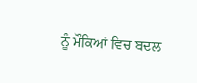ਨੂੰ ਮੌਕਿਆਂ ਵਿਚ ਬਦਲ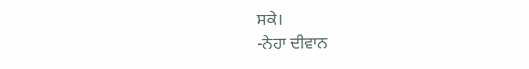ਸਕੇ।
-ਨੇਹਾ ਦੀਵਾਨ